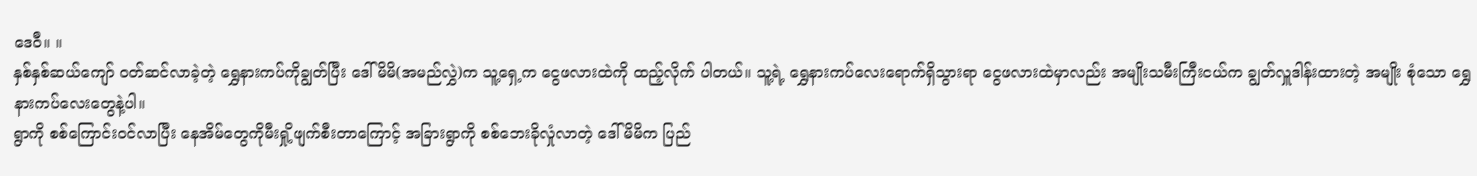ဒေဝီ။ ။
နှစ်နှစ်ဆယ်ကျော် ဝတ်ဆင်လာခဲ့တဲ့ ရွှေနားကပ်ကိုချွတ်ပြီး ဒေါ်မိမိ(အမည်လွှဲ)က သူ့ရှေ့က ငွေဖလားထဲကို ထည့်လိုက် ပါတယ်။ သူ့ရဲ့ ရွှေနားကပ်လေးရောက်ရှိသွားရာ ငွေဖလားထဲမှာလည်း အမျိုးသမီးကြီးငယ်က ချွတ်လှူဒါန်းထားတဲ့ အမျိုး စုံသော ရွှေနားကပ်လေးတွေနဲ့ပါ။
ရွာကို စစ်ကြောင်းဝင်လာပြီး နေအိမ်တွေကိုမီးရှို့ဖျက်စီးတာကြောင့် အခြားရွာကို စစ်ဘေးခိုလှုံလာတဲ့ ဒေါ်မိမိက ပြည်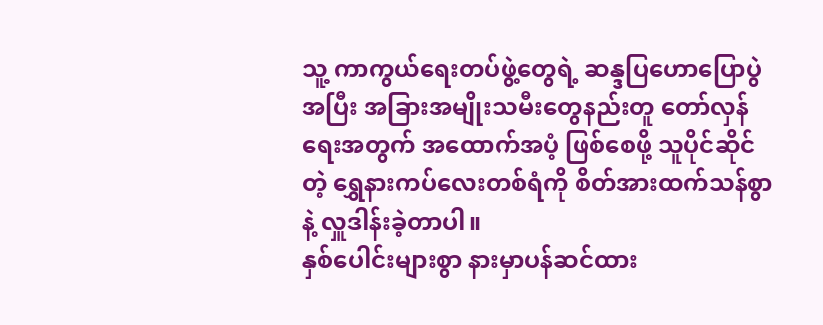သူ့ ကာကွယ်ရေးတပ်ဖွဲ့တွေရဲ့ ဆန္ဒပြဟောပြောပွဲအပြီး အခြားအမျိုးသမီးတွေနည်းတူ တော်လှန်ရေးအတွက် အထောက်အပံ့ ဖြစ်စေဖို့ သူပိုင်ဆိုင်တဲ့ ရွှေနားကပ်လေးတစ်ရံကို စိတ်အားထက်သန်စွာနဲ့ လှူဒါန်းခဲ့တာပါ။
နှစ်ပေါင်းများစွာ နားမှာပန်ဆင်ထား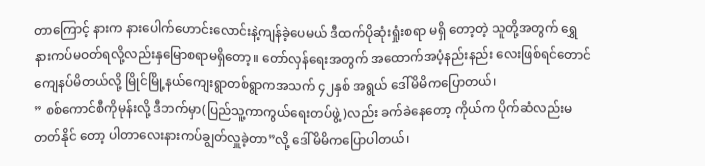တာကြောင့် နားက နားပေါက်ဟောင်းလောင်းနဲ့ကျန်ခဲ့ပေမယ် ဒီထက်ပိုဆုံးရှုံးစရာ မရှိ တော့တဲ့ သူတို့အတွက် ရွှေနားကပ်မဝတ်ရလို့လည်းနှမြောစရာမရှိတော့။ တော်လှန်ရေးအတွက် အထောက်အပံ့နည်းနည်း လေးဖြစ်ရင်တောင် ကျေနပ်မိတယ်လို့ မြိုင်မြို့နယ်ကျေးရွာတစ်ရွာကအသက် ၄၂နှစ် အရွယ် ဒေါ်မိမိကပြောတယ်၊
” စစ်ကောင်စီကိုမုန်းလို့ ဒီဘက်မှာ(ပြည်သူ့ကာကွယ်ရေးတပ်ဖွဲ့)လည်း ခက်ခဲနေတော့ ကိုယ်က ပိုက်ဆံလည်းမတတ်နိုင် တော့ ပါတာလေးနားကပ်ချွတ်လှူခဲ့တာ”လို့ ဒေါ်မိမိကပြောပါတယ်၊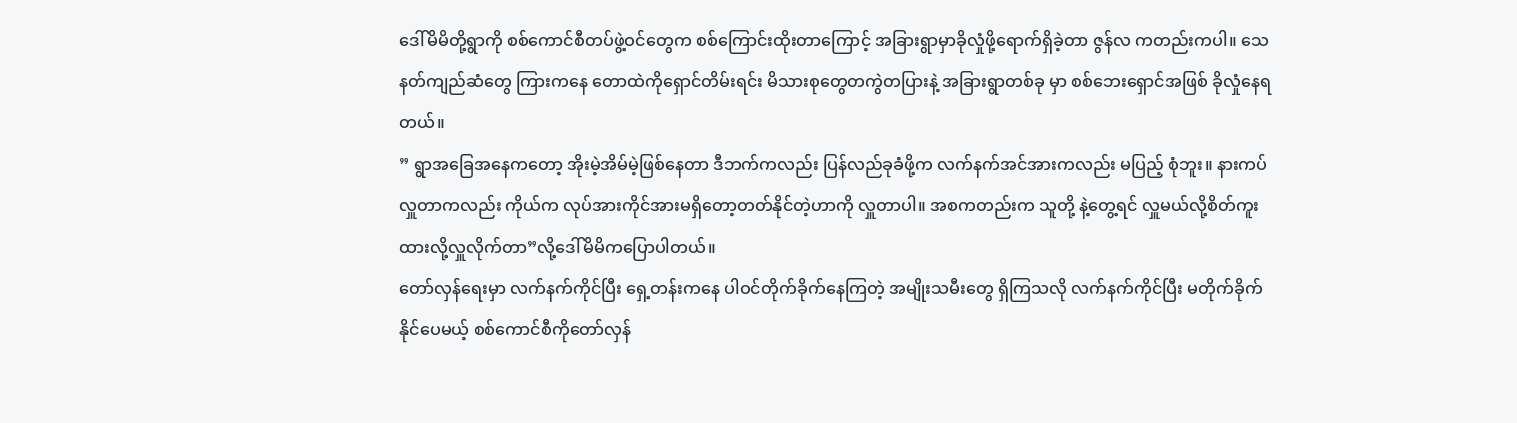ဒေါ်မိမိတို့ရွာကို စစ်ကောင်စီတပ်ဖွဲ့ဝင်တွေက စစ်ကြောင်းထိုးတာကြောင့် အခြားရွာမှာခိုလှုံဖို့ရောက်ရှိခဲ့တာ ဇွန်လ ကတည်းကပါ။ သေနတ်ကျည်ဆံတွေ ကြားကနေ တောထဲကိုရှောင်တိမ်းရင်း မိသားစုတွေတကွဲတပြားနဲ့ အခြားရွာတစ်ခု မှာ စစ်ဘေးရှောင်အဖြစ် ခိုလှုံနေရတယ်။
” ရွာအခြေအနေကတော့ အိုးမဲ့အိမ်မဲ့ဖြစ်နေတာ ဒီဘက်ကလည်း ပြန်လည်ခုခံဖို့က လက်နက်အင်အားကလည်း မပြည့် စုံဘူး။ နားကပ်လှူတာကလည်း ကိုယ်က လုပ်အားကိုင်အားမရှိတော့တတ်နိုင်တဲ့ဟာကို လှူတာပါ။ အစကတည်းက သူတို့ နဲ့တွေ့ရင် လှူမယ်လို့စိတ်ကူးထားလို့လှူလိုက်တာ”လို့ဒေါ်မိမိကပြောပါတယ်။
တော်လှန်ရေးမှာ လက်နက်ကိုင်ပြီး ရှေ့တန်းကနေ ပါဝင်တိုက်ခိုက်နေကြတဲ့ အမျိုးသမီးတွေ ရှိကြသလို လက်နက်ကိုင်ပြီး မတိုက်ခိုက်နိုင်ပေမယ့် စစ်ကောင်စီကိုတော်လှန်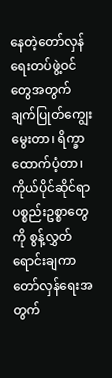နေတဲ့တော်လှန်ရေးတပ်ဖွဲ့ဝင်တွေအတွက် ချက်ပြုတ်ကျွေးမွေးတာ၊ ရိက္ခာ ထောက်ပံ့တာ၊ ကိုယ်ပိုင်ဆိုင်ရာပစ္စည်းဥစ္စာတွေကို စွန့်လွှတ်ရောင်းချကာ တော်လှန်ရေးအတွက်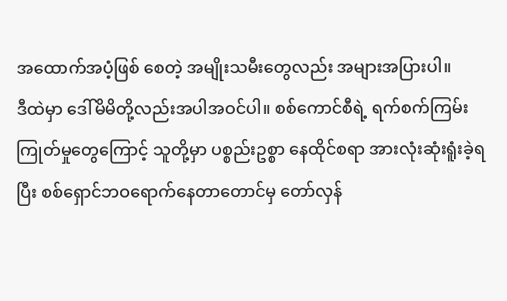အထောက်အပံ့ဖြစ် စေတဲ့ အမျိုးသမီးတွေလည်း အများအပြားပါ။
ဒီထဲမှာ ဒေါ်မိမိတို့လည်းအပါအဝင်ပါ။ စစ်ကောင်စီရဲ့ ရက်စက်ကြမ်းကြုတ်မှုတွေကြောင့် သူတို့မှာ ပစ္စည်းဥစ္စာ နေထိုင်စရာ အားလုံးဆုံးရူံးခဲ့ရပြီး စစ်ရှောင်ဘဝရောက်နေတာတောင်မှ တော်လှန်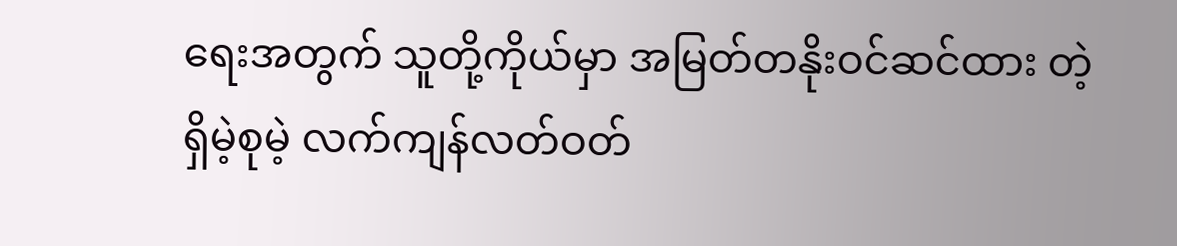ရေးအတွက် သူတို့ကိုယ်မှာ အမြတ်တနိုးဝင်ဆင်ထား တဲ့ ရှိမဲ့စုမဲ့ လက်ကျန်လတ်ဝတ်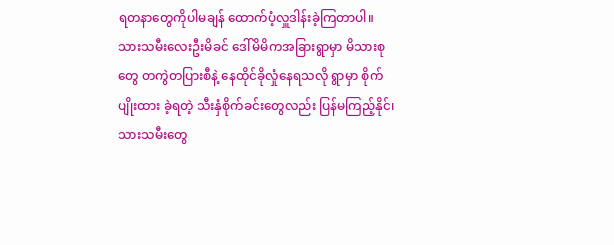ရတနာတွေကိုပါမချန် ထောက်ပံ့လှူဒါန်းခဲ့ကြတာပါ။
သားသမီးလေးဦးမိခင် ဒေါ်မိမိကအခြားရွာမှာ မိသားစုတွေ တကွဲတပြားစီနဲ့ နေထိုင်ခိုလှုံနေရသလို ရွာမှာ စိုက်ပျိုးထား ခဲ့ရတဲ့ သီးနှံစိုက်ခင်းတွေလည်း ပြန်မကြည့်နိုင်၊ သားသမီးတွေ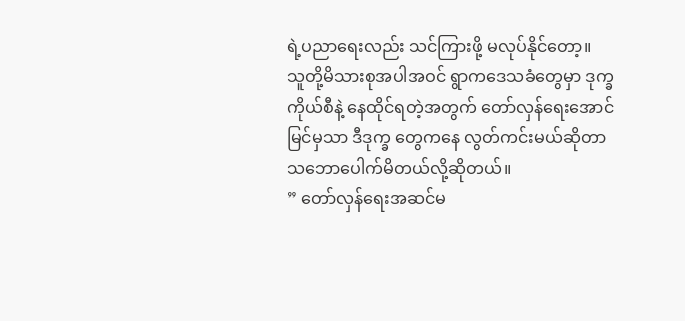ရဲ့ပညာရေးလည်း သင်ကြားဖို့ မလုပ်နိုင်တော့။
သူတို့မိသားစုအပါအဝင် ရွာကဒေသခံတွေမှာ ဒုက္ခကိုယ်စီနဲ့ နေထိုင်ရတဲ့အတွက် တော်လှန်ရေးအောင်မြင်မှသာ ဒီဒုက္ခ တွေကနေ လွတ်ကင်းမယ်ဆိုတာ သဘောပေါက်မိတယ်လို့ဆိုတယ်။
” တော်လှန်ရေးအဆင်မ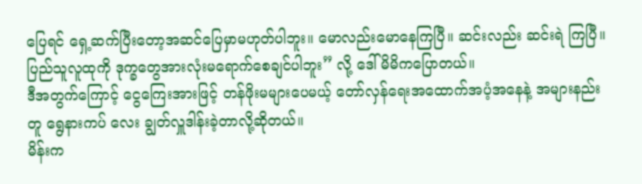ပြေရင် ရှေ့ဆက်ပြီးတော့အဆင်ပြေမှာမဟုတ်ပါဘူး။ မောလည်းမောနေကြပြီ။ ဆင်းလည်း ဆင်းရဲ ကြပြီ။ ပြည်သူလူထုကို ဒုက္ခတွေအားလုံးမရောက်စေချင်ပါဘူး” လို့ ဒေါ်မိမိကပြောတယ်။
ဒီအတွက်ကြောင့် ငွေကြေးအားဖြင့် တန်ဖိုးမများပေမယ့် တော်လှန်ရေးအထောက်အပံ့အနေနဲ့ အများနည်းတူ ရွေနားကပ် လေး ချွတ်လှူဒါန်းခဲ့တာလို့ဆိုတယ်။
မိန်းက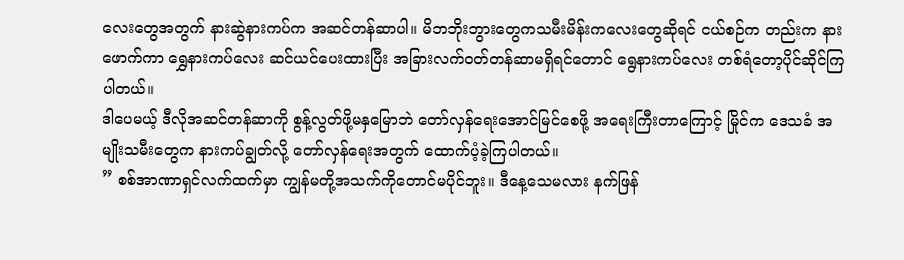လေးတွေအတွက် နားဆွဲနားကပ်က အဆင်တန်ဆာပါ။ မိဘဘိုးဘွားတွေကသမီးမိန်းကလေးတွေဆိုရင် ငယ်စဉ်က တည်းက နားဖောက်ကာ ရွှေနားကပ်လေး ဆင်ယင်ပေးထားပြီး အခြားလက်ဝတ်တန်ဆာမရှိရင်တောင် ရွေနားကပ်လေး တစ်ရံတော့ပိုင်ဆိုင်ကြပါတယ်။
ဒါပေမယ့် ဒီလိုအဆင်တန်ဆာကို စွန့်လွတ်ဖို့မနှမြောဘဲ တော်လှန်ရေးအောင်မြင်စေဖို့ အရေးကြီးတာကြောင့် မြိုင်က ဒေသခံ အမျိုးသမီးတွေက နားကပ်ချွတ်လို့ တော်လှန်ရေးအတွက် ထောက်ပံ့ခဲ့ကြပါတယ်။
” စစ်အာဏာရှင်လက်ထက်မှာ ကျွန်မတို့အသက်ကိုတောင်မပိုင်ဘူး။ ဒီနေ့သေမလား နက်ဖြန်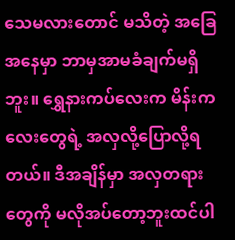သေမလားတောင် မသိတဲ့ အခြေအနေမှာ ဘာမှအာမခံချက်မရှိဘူး။ ရွှေနားကပ်လေးက မိန်းကလေးတွေရဲ့ အလှလို့ပြောလို့ရတယ်။ ဒီအချိန်မှာ အလှတရားတွေကို မလိုအပ်တော့ဘူးထင်ပါ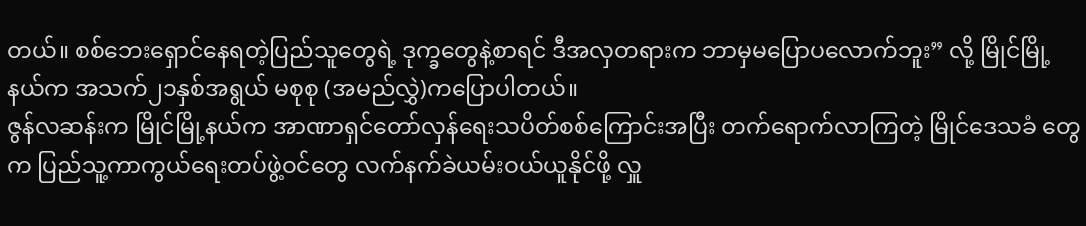တယ်။ စစ်ဘေးရှောင်နေရတဲ့ပြည်သူတွေရဲ့ ဒုက္ခတွေနဲ့စာရင် ဒီအလှတရားက ဘာမှမပြောပလောက်ဘူး” လို့ မြိုင်မြို့နယ်က အသက်၂၁နှစ်အရွယ် မစုစု (အမည်လွှဲ)ကပြောပါတယ်။
ဇွန်လဆန်းက မြိုင်မြို့နယ်က အာဏာရှင်တော်လှန်ရေးသပိတ်စစ်ကြောင်းအပြီး တက်ရောက်လာကြတဲ့ မြိုင်ဒေသခံ တွေက ပြည်သူ့ကာကွယ်ရေးတပ်ဖွဲ့ဝင်တွေ လက်နက်ခဲယမ်းဝယ်ယူနိုင်ဖို့ လှူ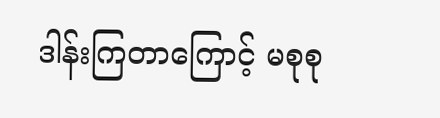ဒါန်းကြတာကြောင့် မစုစု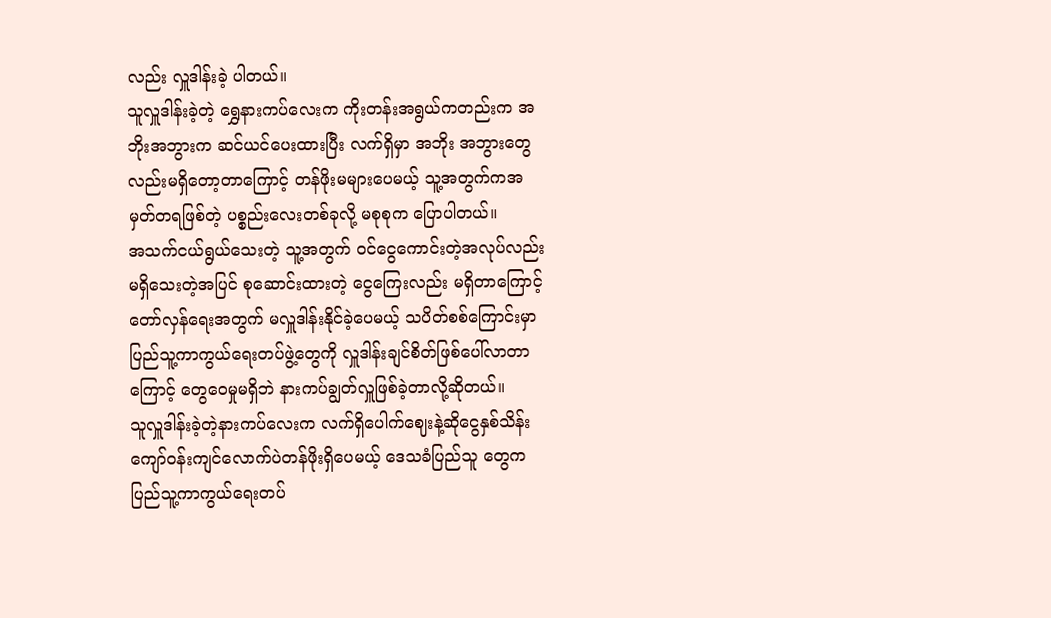လည်း လှူဒါန်းခဲ့ ပါတယ်။
သူလှူဒါန်းခဲ့တဲ့ ရွှေနားကပ်လေးက ကိုးတန်းအရွယ်ကတည်းက အဘိုးအဘွားက ဆင်ယင်ပေးထားပြီး လက်ရှိမှာ အဘိုး အဘွားတွေလည်းမရှိတော့တာကြောင့် တန်ဖိုးမများပေမယ့် သူ့အတွက်ကအမှတ်တရဖြစ်တဲ့ ပစ္စည်းလေးတစ်ခုလို့ မစုစုက ပြောပါတယ်။
အသက်ငယ်ရွယ်သေးတဲ့ သူ့အတွက် ဝင်ငွေကောင်းတဲ့အလုပ်လည်းမရှိသေးတဲ့အပြင် စုဆောင်းထားတဲ့ ငွေကြေးလည်း မရှိတာကြောင့် တော်လှန်ရေးအတွက် မလှူဒါန်းနိုင်ခဲ့ပေမယ့် သပိတ်စစ်ကြောင်းမှာ ပြည်သူ့ကာကွယ်ရေးတပ်ဖွဲ့တွေကို လှူဒါန်းချင်စိတ်ဖြစ်ပေါ်လာတာကြောင့် တွေဝေမှုမရှိဘဲ နားကပ်ချွတ်လှူဖြစ်ခဲ့တာလို့ဆိုတယ်။
သူလှူဒါန်းခဲ့တဲ့နားကပ်လေးက လက်ရှိပေါက်ဈေးနဲ့ဆိုငွေနှစ်သိန်းကျော်ဝန်းကျင်လောက်ပဲတန်ဖိုးရှိပေမယ့် ဒေသခံပြည်သူ တွေက ပြည်သူ့ကာကွယ်ရေးတပ်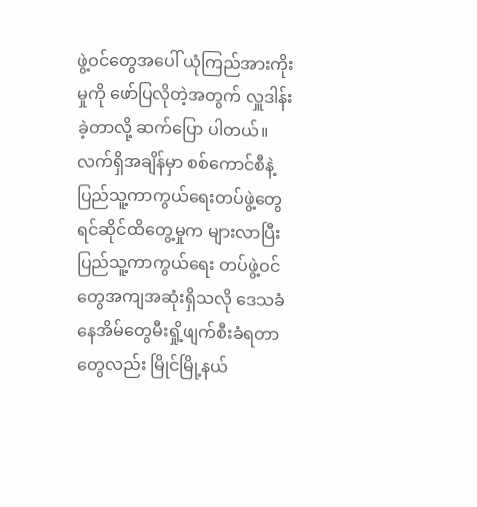ဖွဲ့ဝင်တွေအပေါ် ယုံကြည်အားကိုးမှုကို ဖော်ပြလိုတဲ့အတွက် လှူဒါန်းခဲ့တာလို့ ဆက်ပြော ပါတယ်။
လက်ရှိအချိန်မှာ စစ်ကောင်စီနဲ့ပြည်သူ့ကာကွယ်ရေးတပ်ဖွဲ့တွေ ရင်ဆိုင်ထိတွေ့မှုက များလာပြီး ပြည်သူ့ကာကွယ်ရေး တပ်ဖွဲ့ဝင်တွေအကျအဆုံးရှိသလို ဒေသခံနေအိမ်တွေမီးရှို့ဖျက်စီးခံရတာတွေလည်း မြိုင်မြို့နယ်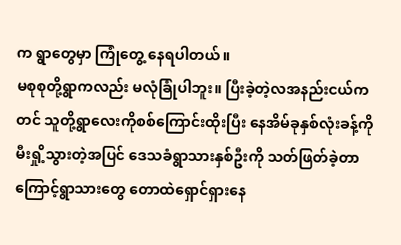က ရွာတွေမှာ ကြုံတွေ့ နေရပါတယ်။
မစုစုတို့ရွာကလည်း မလုံခြုံပါဘူး။ ပြီးခဲ့တဲ့လအနည်းငယ်ကတင် သူတို့ရွာလေးကိုစစ်ကြောင်းထိုးပြီး နေအိမ်ခုနှစ်လုံးခန့်ကို မီးရှို့သွားတဲ့အပြင် ဒေသခံရွာသားနှစ်ဦးကို သတ်ဖြတ်ခဲ့တာကြောင့်ရွာသားတွေ တောထဲရှောင်ရှားနေ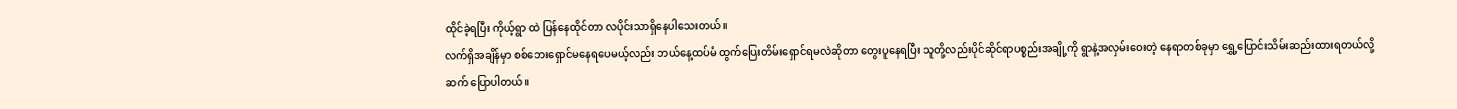ထိုင်ခဲ့ရပြီး ကိုယ့်ရွာ ထဲ ပြန်နေထိုင်တာ လပိုင်းသာရှိနေပါသေးတယ်။
လက်ရှိအချိန်မှာ စစ်ဘေးရှောင်မနေရပေမယ့်လည်း ဘယ်နေ့ထပ်မံ ထွက်ပြေးတိမ်းရှောင်ရမလဲဆိုတာ တွေးပူနေရပြီး သူတို့လည်းပိုင်ဆိုင်ရာပစ္စည်းအချို့ကို ရွာနဲ့အလှမ်းဝေးတဲ့ နေရာတစ်ခုမှာ ရွှေ့ပြောင်းသိမ်းဆည်းထားရတယ်လို့ ဆက် ပြောပါတယ်။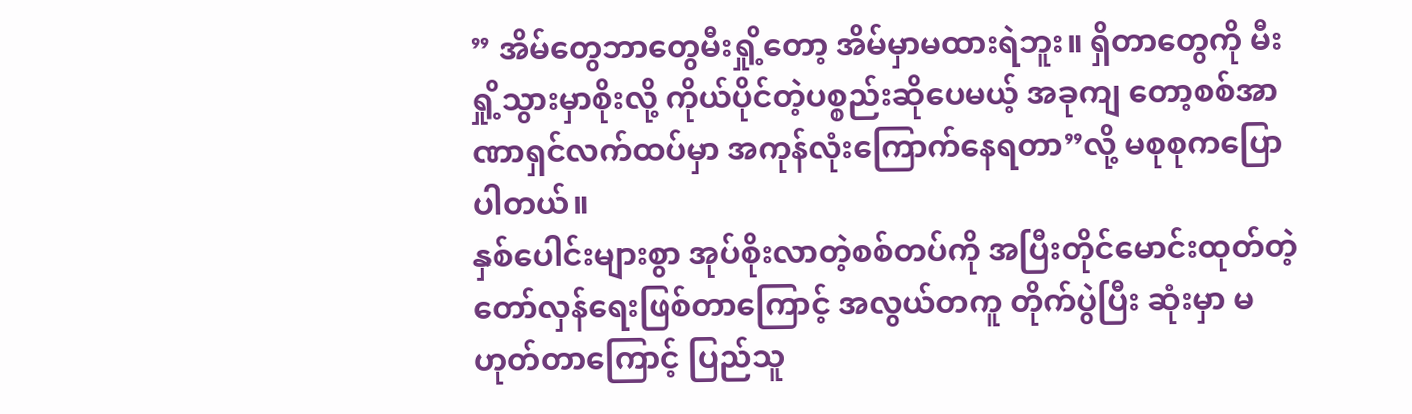” အိမ်တွေဘာတွေမီးရှို့တော့ အိမ်မှာမထားရဲဘူး။ ရှိတာတွေကို မီးရှို့သွားမှာစိုးလို့ ကိုယ်ပိုင်တဲ့ပစ္စည်းဆိုပေမယ့် အခုကျ တော့စစ်အာဏာရှင်လက်ထပ်မှာ အကုန်လုံးကြောက်နေရတာ”လို့ မစုစုကပြောပါတယ်။
နှစ်ပေါင်းများစွာ အုပ်စိုးလာတဲ့စစ်တပ်ကို အပြီးတိုင်မောင်းထုတ်တဲ့တော်လှန်ရေးဖြစ်တာကြောင့် အလွယ်တကူ တိုက်ပွဲပြီး ဆုံးမှာ မဟုတ်တာကြောင့် ပြည်သူ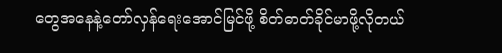တွေအနေနဲ့တော်လှန်ရေးအောင်မြင်ဖို့ စိတ်ဓာတ်ခိုင်မာဖို့လိုတယ်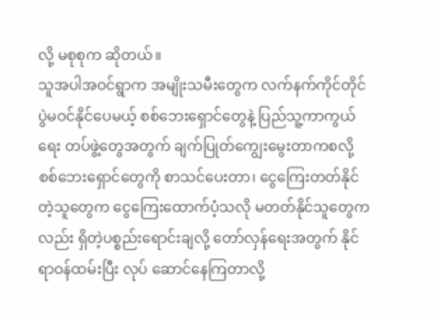လို့ မစုစုက ဆိုတယ်။
သူအပါအဝင်ရွာက အမျိုးသမီးတွေက လက်နက်ကိုင်တိုင်ပွဲမဝင်နိုင်ပေမယ့် စစ်ဘေးရှောင်တွေနဲ့ ပြည်သူ့ကာကွယ်ရေး တပ်ဖွဲ့တွေအတွက် ချက်ပြုတ်ကျွေးမွေးတာကစလို့ စစ်ဘေးရှောင်တွေကို စာသင်ပေးတာ၊ ငွေကြေးတတ်နိုင်တဲ့သူတွေက ငွေကြေးထောက်ပံ့သလို မတတ်နိုင်သူတွေကလည်း ရှိတဲ့ပစ္စည်းရောင်းချလို့ တော်လှန်ရေးအတွက် နိုင်ရာဝန်ထမ်းပြီး လုပ် ဆောင်နေကြတာလို့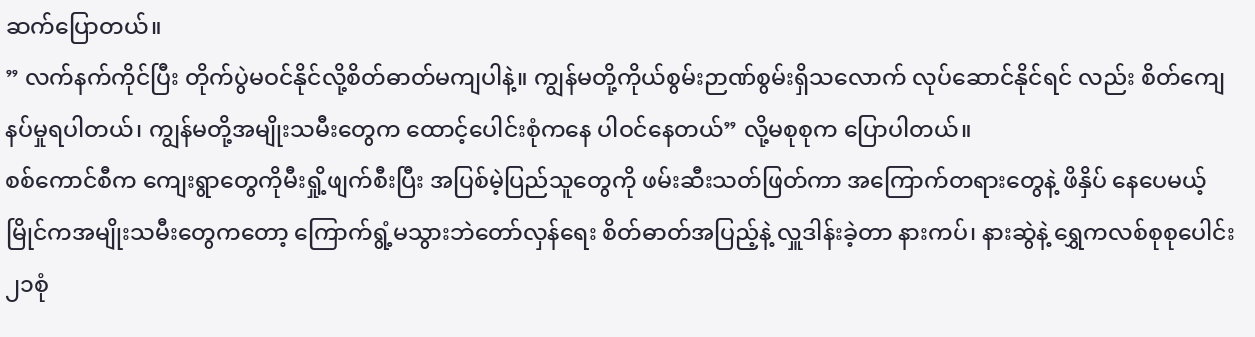ဆက်ပြောတယ်။
” လက်နက်ကိုင်ပြီး တိုက်ပွဲမဝင်နိုင်လို့စိတ်ဓာတ်မကျပါနဲ့။ ကျွန်မတို့ကိုယ်စွမ်းဉာဏ်စွမ်းရှိသလောက် လုပ်ဆောင်နိုင်ရင် လည်း စိတ်ကျေနပ်မှုရပါတယ်၊ ကျွန်မတို့အမျိုးသမီးတွေက ထောင့်ပေါင်းစုံကနေ ပါဝင်နေတယ်” လို့မစုစုက ပြောပါတယ်။
စစ်ကောင်စီက ကျေးရွာတွေကိုမီးရှို့ဖျက်စီးပြီး အပြစ်မဲ့ပြည်သူတွေကို ဖမ်းဆီးသတ်ဖြတ်ကာ အကြောက်တရားတွေနဲ့ ဖိနှိပ် နေပေမယ့် မြိုင်ကအမျိုးသမီးတွေကတော့ ကြောက်ရွံ့မသွားဘဲတော်လှန်ရေး စိတ်ဓာတ်အပြည့်နဲ့ လှူဒါန်းခဲ့တာ နားကပ်၊ နားဆွဲနဲ့ ရွှေကလစ်စုစုပေါင်း ၂၁စုံ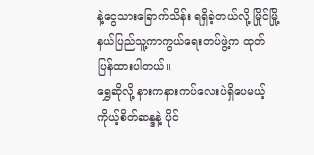နဲ့ငွေသားခြောက်သိန်း ရရှိခဲ့တယ်လို့ မြိုင်မြို့နယ်ပြည်သူ့ကာကွယ်ရေးတပ်ဖွဲ့က ထုတ် ပြန်ထားပါတယ်။
ရွှေဆိုလို့ နားကနားကပ်လေးပဲရှိပေမယ့် ကိုယ့်စိတ်ဆန္ဒနဲ့ ပိုင်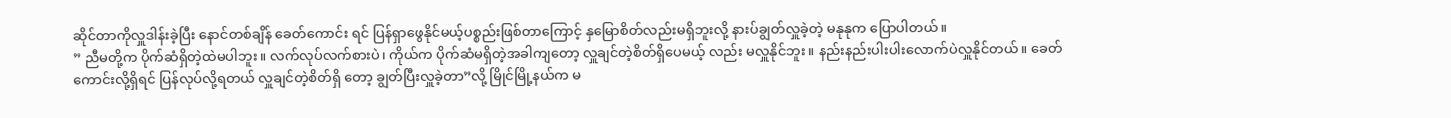ဆိုင်တာကိုလှူဒါန်းခဲ့ပြီး နောင်တစ်ချိန် ခေတ်ကောင်း ရင် ပြန်ရှာဖွေနိုင်မယ့်ပစ္စည်းဖြစ်တာကြောင့် နှမြောစိတ်လည်းမရှိဘူးလို့ နားပ်ချွတ်လှူခဲ့တဲ့ မနုနုက ပြောပါတယ်။
” ညီမတို့က ပိုက်ဆံရှိတဲ့ထဲမပါဘူး။ လက်လုပ်လက်စားပဲ၊ ကိုယ်က ပိုက်ဆံမရှိတဲ့အခါကျတော့ လှူချင်တဲ့စိတ်ရှိပေမယ့် လည်း မလှူနိုင်ဘူး။ နည်းနည်းပါးပါးလောက်ပဲလှူနိုင်တယ်။ ခေတ်ကောင်းလို့ရှိရင် ပြန်လုပ်လို့ရတယ် လှူချင်တဲ့စိတ်ရှိ တော့ ချွတ်ပြီးလှူခဲ့တာ”လို့ မြိုင်မြို့နယ်က မ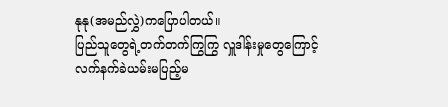နုနု(အမည်လွှဲ)ကပြောပါတယ်။
ပြည်သူတွေရဲ့တက်တက်ကြွကြွ လှူဒါန်းမှုတွေကြောင့် လက်နက်ခဲယမ်းမပြည့်မ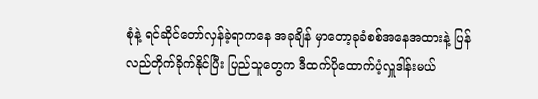စုံနဲ့ ရင်ဆိုင်တော်လှန်ခဲ့ရာကနေ အခုချိန် မှာတော့ခုခံစစ်အနေအထားနဲ့ ပြန်လည်တိုက်ခိုက်နိုင်ပြီး ပြည်သူတွေက ဒီထက်ပိုထောက်ပံ့လှူဒါန်းမယ်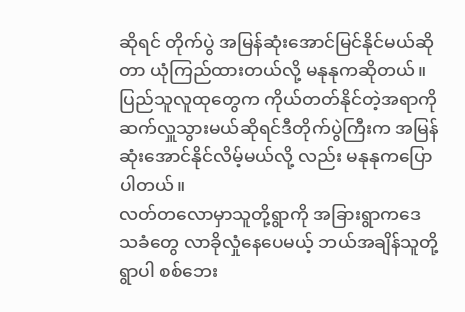ဆိုရင် တိုက်ပွဲ အမြန်ဆုံးအောင်မြင်နိုင်မယ်ဆိုတာ ယုံကြည်ထားတယ်လို့ မနုနုကဆိုတယ်။
ပြည်သူလူထုတွေက ကိုယ်တတ်နိုင်တဲ့အရာကို ဆက်လှူသွားမယ်ဆိုရင်ဒီတိုက်ပွဲကြီးက အမြန်ဆုံးအောင်နိုင်လိမ့်မယ်လို့ လည်း မနုနုကပြောပါတယ်။
လတ်တလောမှာသူတို့ရွာကို အခြားရွာကဒေသခံတွေ လာခိုလှုံနေပေမယ့် ဘယ်အချိန်သူတို့ရွာပါ စစ်ဘေး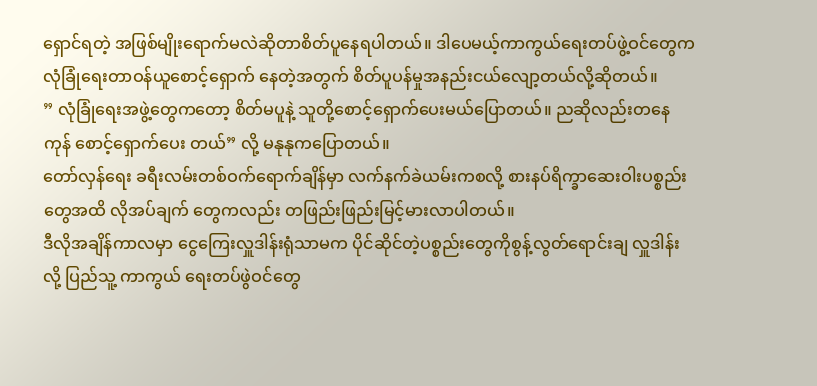ရှောင်ရတဲ့ အဖြစ်မျိုးရောက်မလဲဆိုတာစိတ်ပူနေရပါတယ်။ ဒါပေမယ့်ကာကွယ်ရေးတပ်ဖွဲ့ဝင်တွေက လုံခြုံရေးတာဝန်ယူစောင့်ရှောက် နေတဲ့အတွက် စိတ်ပူပန်မှုအနည်းငယ်လျော့တယ်လို့ဆိုတယ်။
” လုံခြုံရေးအဖွဲ့တွေကတော့ စိတ်မပူနဲ့ သူတို့စောင့်ရှောက်ပေးမယ်ပြောတယ်။ ညဆိုလည်းတနေကုန် စောင့်ရှောက်ပေး တယ်” လို့ မနုနုကပြောတယ်။
တော်လှန်ရေး ခရီးလမ်းတစ်ဝက်ရောက်ချိန်မှာ လက်နက်ခဲယမ်းကစလို့ စားနပ်ရိက္ခာဆေးဝါးပစ္စည်းတွေအထိ လိုအပ်ချက် တွေကလည်း တဖြည်းဖြည်းမြင့်မားလာပါတယ်။
ဒီလိုအချိန်ကာလမှာ ငွေကြေးလှူဒါန်းရုံသာမက ပိုင်ဆိုင်တဲ့ပစ္စည်းတွေကိုစွန့်လွတ်ရောင်းချ လှူဒါန်းလို့ ပြည်သူ့ ကာကွယ် ရေးတပ်ဖွဲဝင်တွေ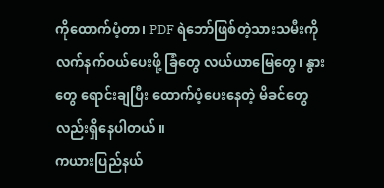ကိုထောက်ပံ့တာ၊ PDF ရဲဘော်ဖြစ်တဲ့သားသမီးကို လက်နက်ဝယ်ပေးဖို့ ခြံတွေ လယ်ယာမြေတွေ၊ နွား တွေ ရောင်းချပြီး ထောက်ပံ့ပေးနေတဲ့ မိခင်တွေလည်းရှိနေပါတယ်။
ကယားပြည်နယ်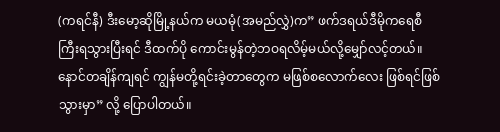(ကရင်နီ) ဒီးမော့ဆိုမြို့နယ်က မယမုံ(အမည်လွှဲ)က” ဖက်ဒရယ်ဒီမိုကရေစီကြီးရသွားပြီးရင် ဒီထက်ပို ကောင်းမွန်တဲ့ဘဝရလိမ့်မယ်လို့မျှော်လင့်တယ်။ နောင်တချိန်ကျရင် ကျွန်မတို့ရင်းခဲ့တာတွေက မဖြစ်စလောက်လေး ဖြစ်ရင်ဖြစ်သွားမှာ” လို့ ပြောပါတယ်။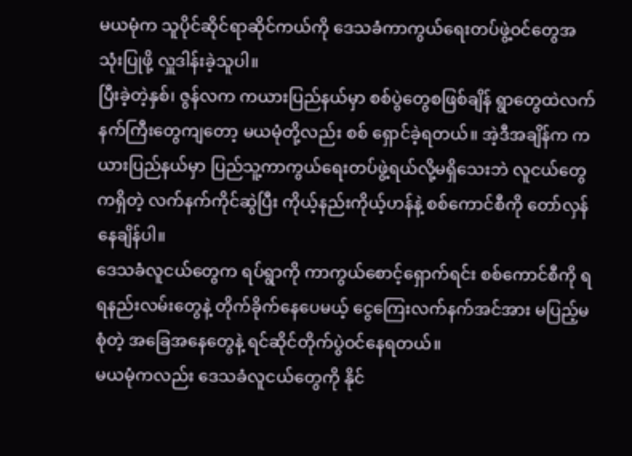မယမုံက သူပိုင်ဆိုင်ရာဆိုင်ကယ်ကို ဒေသခံကာကွယ်ရေးတပ်ဖွဲ့ဝင်တွေအသုံးပြုဖို့ လှူဒါန်းခဲ့သူပါ။
ပြီးခဲ့တဲ့နှစ်၊ ဇွန်လက ကယားပြည်နယ်မှာ စစ်ပွဲတွေစဖြစ်ချိန် ရွာတွေထဲလက်နက်ကြီးတွေကျတော့ မယမုံတို့လည်း စစ် ရှောင်ခဲ့ရတယ်။ အဲ့ဒီအချိန်က ကယားပြည်နယ်မှာ ပြည်သူ့ကာကွယ်ရေးတပ်ဖွဲ့ရယ်လို့မရှိသေးဘဲ လူငယ်တွေကရှိတဲ့ လက်နက်ကိုင်ဆွဲပြီး ကိုယ့်နည်းကိုယ့်ဟန်နဲ့ စစ်ကောင်စီကို တော်လှန်နေချိန်ပါ။
ဒေသခံလူငယ်တွေက ရပ်ရွာကို ကာကွယ်စောင့်ရှောက်ရင်း စစ်ကောင်စီကို ရရနည်းလမ်းတွေနဲ့ တိုက်ခိုက်နေပေမယ့် ငွေကြေးလက်နက်အင်အား မပြည့်မစုံတဲ့ အခြေအနေတွေနဲ့ ရင်ဆိုင်တိုက်ပွဲဝင်နေရတယ်။
မယမုံကလည်း ဒေသခံလူငယ်တွေကို နိုင်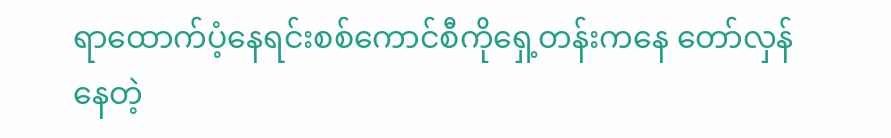ရာထောက်ပံ့နေရင်းစစ်ကောင်စီကိုရှေ့တန်းကနေ တော်လှန်နေတဲ့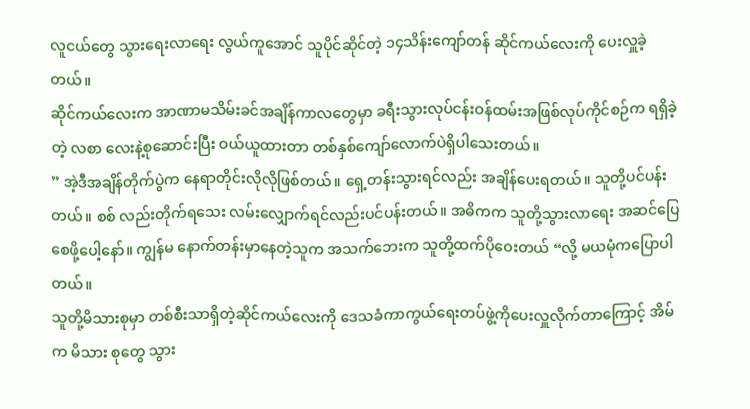လူငယ်တွေ သွားရေးလာရေး လွယ်ကူအောင် သူပိုင်ဆိုင်တဲ့ ၁၄သိန်းကျော်တန် ဆိုင်ကယ်လေးကို ပေးလှူခဲ့တယ်။
ဆိုင်ကယ်လေးက အာဏာမသိမ်းခင်အချိန်ကာလတွေမှာ ခရီးသွားလုပ်ငန်းဝန်ထမ်းအဖြစ်လုပ်ကိုင်စဉ်က ရရှိခဲ့တဲ့ လစာ လေးနဲ့စုဆောင်းပြီး ဝယ်ယူထားတာ တစ်နှစ်ကျော်လောက်ပဲရှိပါသေးတယ်။
” အဲ့ဒီအချိန်တိုက်ပွဲက နေရာတိုင်းလိုလိုဖြစ်တယ်။ ရှေ့တန်းသွားရင်လည်း အချိန်ပေးရတယ်။ သူတို့ပင်ပန်းတယ်။ စစ် လည်းတိုက်ရသေး လမ်းလျှောက်ရင်လည်းပင်ပန်းတယ်။ အဓိကက သူတို့သွားလာရေး အဆင်ပြေစေဖို့ပေါ့နော်။ ကျွန်မ နောက်တန်းမှာနေတဲ့သူက အသက်ဘေးက သူတို့ထက်ပိုဝေးတယ် “လို့ မယမုံကပြောပါတယ်။
သူတို့မိသားစုမှာ တစ်စီးသာရှိတဲ့ဆိုင်ကယ်လေးကို ဒေသခံကာကွယ်ရေးတပ်ဖွဲ့ကိုပေးလှူလိုက်တာကြောင့် အိမ်က မိသား စုတွေ သွား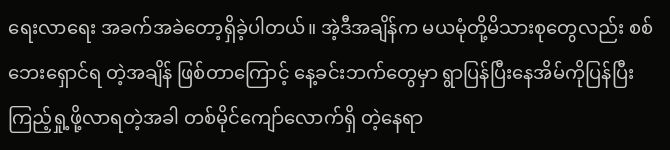ရေးလာရေး အခက်အခဲတော့ရှိခဲ့ပါတယ်။ အဲ့ဒီအချိန်က မယမုံတို့မိသားစုတွေလည်း စစ်ဘေးရှောင်ရ တဲ့အချိန် ဖြစ်တာကြောင့် နေ့ခင်းဘက်တွေမှာ ရွာပြန်ပြီးနေအိမ်ကိုပြန်ပြီးကြည့်ရှု့ဖို့လာရတဲ့အခါ တစ်မိုင်ကျော်လောက်ရှိ တဲ့နေရာ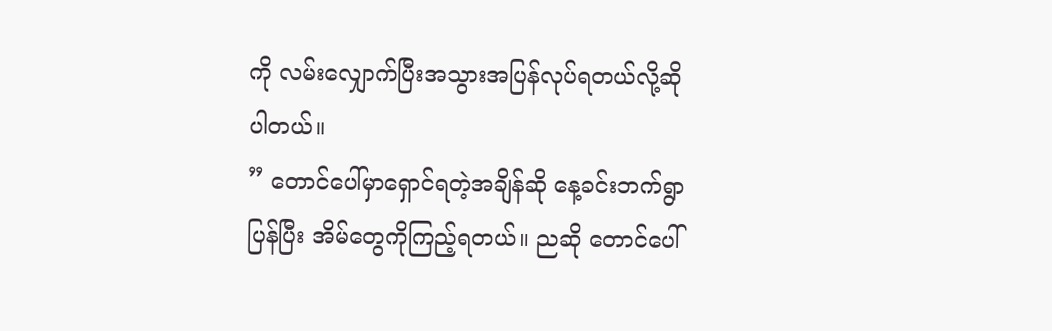ကို လမ်းလျှောက်ပြီးအသွားအပြန်လုပ်ရတယ်လို့ဆိုပါတယ်။
” တောင်ပေါ်မှာရှောင်ရတဲ့အချိန်ဆို နေ့ခင်းဘက်ရွာပြန်ပြီး အိမ်တွေကိုကြည့်ရတယ်။ ညဆို တောင်ပေါ်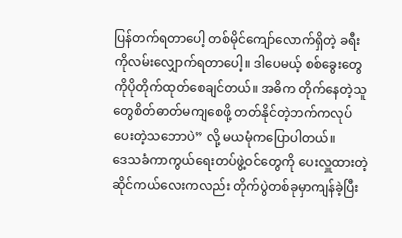ပြန်တက်ရတာပေါ့ တစ်မိုင်ကျော်လောက်ရှိတဲ့ ခရီးကိုလမ်းလျှောက်ရတာပေါ့။ ဒါပေမယ့် စစ်ခွေးတွေကိုပိုတိုက်ထုတ်စေချင်တယ်။ အဓိက တိုက်နေတဲ့သူတွေစိတ်ဓာတ်မကျစေဖို့ တတ်နိုင်တဲ့ဘက်ကလုပ်ပေးတဲ့သဘောပဲ” လို့ မယမုံကပြောပါတယ်။
ဒေသခံကာကွယ်ရေးတပ်ဖွဲ့ဝင်တွေကို ပေးလှူထားတဲ့ ဆိုင်ကယ်လေးကလည်း တိုက်ပွဲတစ်ခုမှာကျန်ခဲ့ပြီး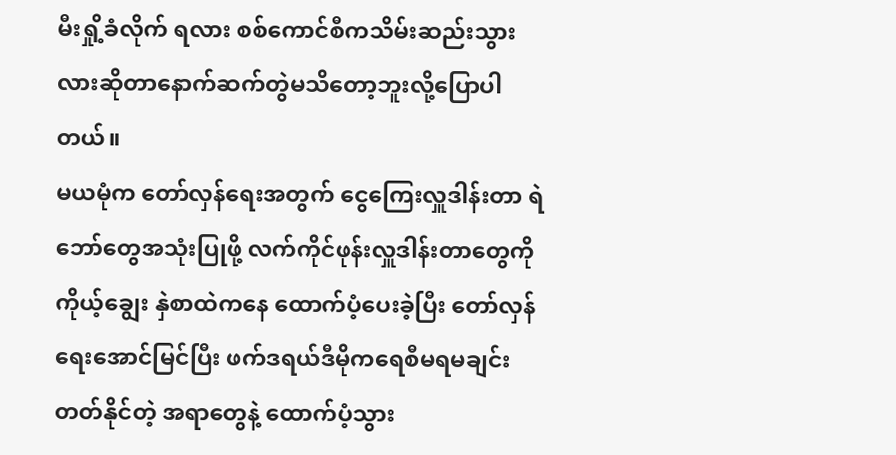မီးရှို့ခံလိုက် ရလား စစ်ကောင်စီကသိမ်းဆည်းသွားလားဆိုတာနောက်ဆက်တွဲမသိတော့ဘူးလို့ပြောပါတယ်။
မယမုံက တော်လှန်ရေးအတွက် ငွေကြေးလှူဒါန်းတာ ရဲဘော်တွေအသုံးပြုဖို့ လက်ကိုင်ဖုန်းလှူဒါန်းတာတွေကို ကိုယ့်ချွေး နှဲစာထဲကနေ ထောက်ပံ့ပေးခဲ့ပြီး တော်လှန်ရေးအောင်မြင်ပြီး ဖက်ဒရယ်ဒီမိုကရေစီမရမချင်း တတ်နိုင်တဲ့ အရာတွေနဲ့ ထောက်ပံ့သွား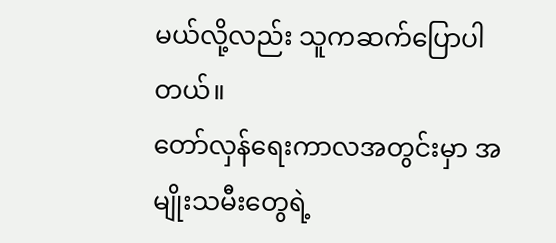မယ်လို့လည်း သူကဆက်ပြောပါတယ်။
တော်လှန်ရေးကာလအတွင်းမှာ အမျိုးသမီးတွေရဲ့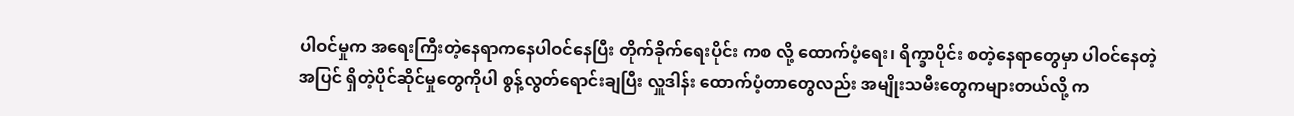ပါဝင်မှုက အရေးကြီးတဲ့နေရာကနေပါဝင်နေပြီး တိုက်ခိုက်ရေးပိုင်း ကစ လို့ ထောက်ပံ့ရေး၊ ရိက္ခာပိုင်း စတဲ့နေရာတွေမှာ ပါဝင်နေတဲ့အပြင် ရှိတဲ့ပိုင်ဆိုင်မှုတွေကိုပါ စွန့်လွတ်ရောင်းချပြီး လှူဒါန်း ထောက်ပံ့တာတွေလည်း အမျိုးသမီးတွေကများတယ်လို့ က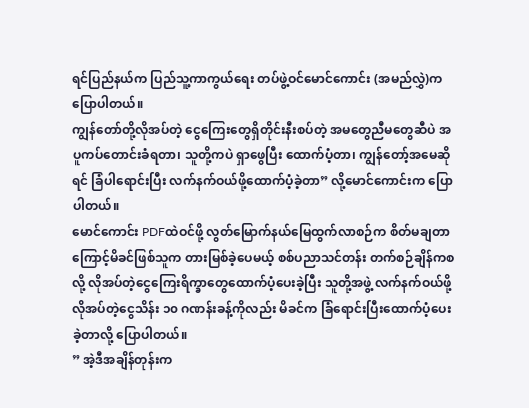ရင်ပြည်နယ်က ပြည်သူ့ကာကွယ်ရေး တပ်ဖွဲ့ဝင်မောင်ကောင်း (အမည်လွှဲ)က ပြောပါတယ်။
ကျွန်တော်တို့လိုအပ်တဲ့ ငွေကြေးတွေရှိတိုင်းနီးစပ်တဲ့ အမတွေညီမတွေဆီပဲ အပူကပ်တောင်းခံရတာ၊ သူတို့ကပဲ ရှာဖွေပြီး ထောက်ပံ့တာ၊ ကျွန်တော့်အမေဆိုရင် ခြံပါရောင်းပြီး လက်နက်ဝယ်ဖို့ထောက်ပံ့ခဲ့တာ” လို့မောင်ကောင်းက ပြောပါတယ်။
မောင်ကောင်း PDFထဲဝင်ဖို့ လွတ်မြောက်နယ်မြေထွက်လာစဉ်က စိတ်မချတာကြောင့်မိခင်ဖြစ်သူက တားမြစ်ခဲ့ပေမယ့် စစ်ပညာသင်တန်း တက်စဉ်ချိန်ကစလို့ လိုအပ်တဲ့ငွေကြေးရိက္ခာတွေထောက်ပံ့ပေးခဲ့ပြီး သူတို့အဖွဲ့ လက်နက်ဝယ်ဖို့ လိုအပ်တဲ့ငွေသိန်း ၁၀ ဂဏန်းခန့်ကိုလည်း မိခင်က ခြံရောင်းပြီးထောက်ပံ့ပေးခဲ့တာလို့ ပြောပါတယ်။
” အဲ့ဒီအချိန်တုန်းက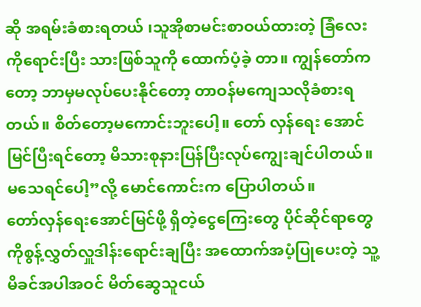ဆို အရမ်းခံစားရတယ် ၊သူအိုစာမင်းစာဝယ်ထားတဲ့ ခြံလေးကိုရောင်းပြီး သားဖြစ်သူကို ထောက်ပံ့ခဲ့ တာ။ ကျွန်တော်ကတော့ ဘာမှမလုပ်ပေးနိုင်တော့ တာဝန်မကျေသလိုခံစားရတယ်။ စိတ်တော့မကောင်းဘူးပေါ့။ တော် လှန်ရေး အောင်မြင်ပြီးရင်တော့ မိသားစုနားပြန်ပြီးလုပ်ကျွေးချင်ပါတယ်။မသေရင်ပေါ့”လို့ မောင်ကောင်းက ပြောပါတယ်။
တော်လှန်ရေးအောင်မြင်ဖို့ ရှိတဲ့ငွေကြေးတွေ ပိုင်ဆိုင်ရာတွေကိုစွန့်လွှတ်လှူဒါန်းရောင်းချပြီး အထောက်အပံ့ပြုပေးတဲ့ သူ့ မိခင်အပါအဝင် မိတ်ဆွေသူငယ်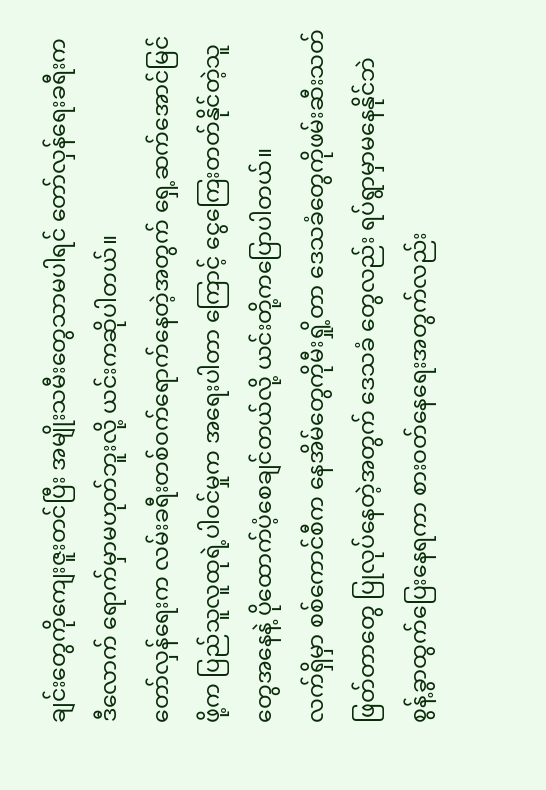ချင်းတွေကိုကျေးဇူးတင်ပြီး အမျိုးသမီးတွေသာမပါရင် တော်လှန်ရေးခရီးက ဒီလောက် ရောက်မှာမဟုတ်ဘူးလို့ ယင်းကဆိုပါတယ်။
တော်လှန်ရေးက လမ်းခရီးတစ်ဝက်ရောက်နေတဲ့အတွက် ရှေ့ဆက်အောင်မြင်ဖို့က ပြည်သူလူထုရဲ့ပါဝင်မှုက အရေးပါတာ ကြောင့် ငွေကြေးတတ်နိုင်တဲ့သူတွေအနေနဲ့ ပိုထောက်ပံ့စေချင်တယ်လို့ ယင်းတို့ကပြောပါတယ်။
လက်ရှိမှာ စစ်ကောင်စီက နေအိမ်တွေကိုမီးရှို့တာ ဒေသခံတွေကိုဖမ်းဆီးသတ်ဖြတ်တာတွေ ပြုလုပ်နေတဲ့အတွက် ဒေသခံ တွေလည်း ရပ်ရွာမှာမနေနိုင်ဘဲ စွန့်ခွာထွက်ပြေးနေရကာ စားဝတ်နေရေးအတွက်လည်း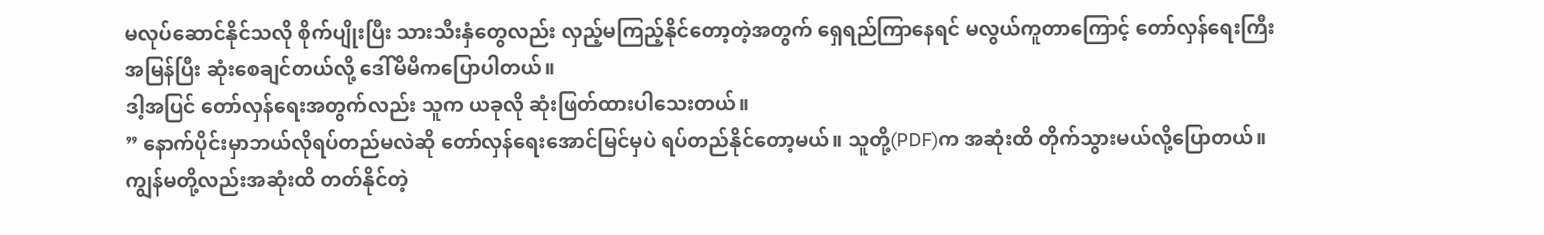မလုပ်ဆောင်နိုင်သလို စိုက်ပျိုးပြီး သားသီးနှံတွေလည်း လှည့်မကြည့်နိုင်တော့တဲ့အတွက် ရှေရည်ကြာနေရင် မလွယ်ကူတာကြောင့် တော်လှန်ရေးကြီး အမြန်ပြီး ဆုံးစေချင်တယ်လို့ ဒေါ်မိမိကပြောပါတယ်။
ဒါ့အပြင် တော်လှန်ရေးအတွက်လည်း သူက ယခုလို ဆုံးဖြတ်ထားပါသေးတယ်။
” နောက်ပိုင်းမှာဘယ်လိုရပ်တည်မလဲဆို တော်လှန်ရေးအောင်မြင်မှပဲ ရပ်တည်နိုင်တော့မယ်။ သူတို့(PDF)က အဆုံးထိ တိုက်သွားမယ်လို့ပြောတယ်။ ကျွန်မတို့လည်းအဆုံးထိ တတ်နိုင်တဲ့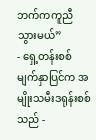ဘက်ကကူညီသွားမယ်”
- ရှေ့တန်းစစ်မျက်နှာပြင်က အမျိုးသမီးဒရုန်းစစ်သည် -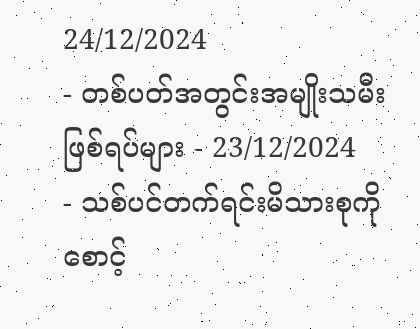24/12/2024
- တစ်ပတ်အတွင်းအမျိုးသမီးဖြစ်ရပ်များ - 23/12/2024
- သစ်ပင်တက်ရင်းမိသားစုကိုစောင့်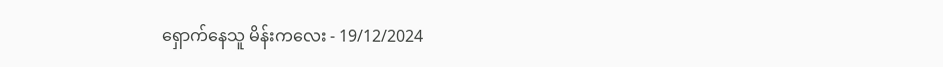ရှောက်နေသူ မိန်းကလေး - 19/12/2024